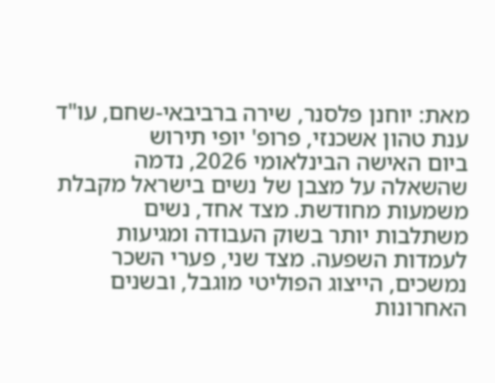מאת: יוחנן פלסנר, שירה ברביבאי-שחם, עו"ד ענת טהון אשכנזי, פרופ' יופי תירוש
ביום האישה הבינלאומי 2026, נדמה שהשאלה על מצבן של נשים בישראל מקבלת משמעות מחודשת. מצד אחד, נשים משתלבות יותר בשוק העבודה ומגיעות לעמדות השפעה. מצד שני, פערי השכר נמשכים, הייצוג הפוליטי מוגבל, ובשנים האחרונות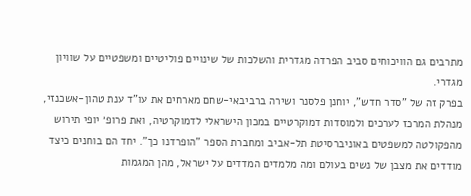מתרבים גם הוויכוחים סביב הפרדה מגדרית והשלכות של שינויים פוליטיים ומשפטיים על שוויון מגדרי.
בפרק זה של "סדר חדש", יוחנן פלסנר ושירה ברביבאי-שחם מארחים את עו"ד ענת טהון-אשכנזי, מנהלת המרכז לערכים ולמוסדות דמוקרטיים במכון הישראלי לדמוקרטיה, ואת פרופ׳ יופי תירוש מהפקולטה למשפטים באוניברסיטת תל-אביב ומחברת הספר "הופרדנו כך". יחד הם בוחנים כיצד מודדים את מצבן של נשים בעולם ומה מלמדים המדדים על ישראל, מהן המגמות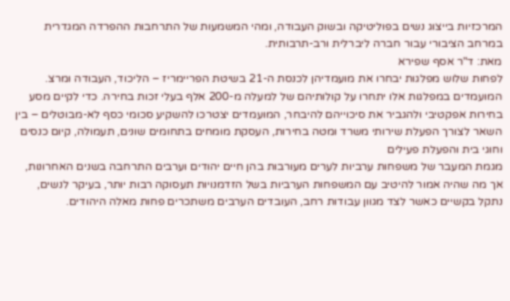המרכזיות בייצוג נשים בפוליטיקה ובשוק העבודה, ומהי המשמעות של התרחבות ההפרדה המגדרית במרחב הציבורי עבור חברה ליברלית ורב-תרבותית.
מאת: ד"ר אסף שפירא
לפחות שלוש מפלגות יבחרו את מועמדיהן לכנסת ה-21 בשיטת הפריימריז – הליכוד, העבודה ומרצ. המועמדים במפלגות אלו יתחרו על קולותיהם של למעלה מ-200 אלף בעלי זכות בחירה. כדי לקיים מסע בחירות אפקטיבי ולהגביר את סיכוייהם להיבחר, המועמדים יצטרכו להשקיע סכומי כסף לא-מבוטלים – בין השאר לצורך הפעלת שירותי משרד ומטה בחירות, העסקת מומחים בתחומים שונים, תעמולה, קיום כנסים וחוגי בית והפעלת פעילים
מגמת המעבר של משפחות ערביות לערים מעורבות בהן חיים יהודים וערבים התרחבה בשנים האחרונות, אך מה שהיה אמור להיטיב עם המשפחות הערביות בשל הזדמנויות תעסוקה רבות יותר, בעיקר לנשים, נתקל בקשיים כאשר לצד מגוון עבודות רחב, העובדים הערבים משתכרים פחות מאלה היהודים.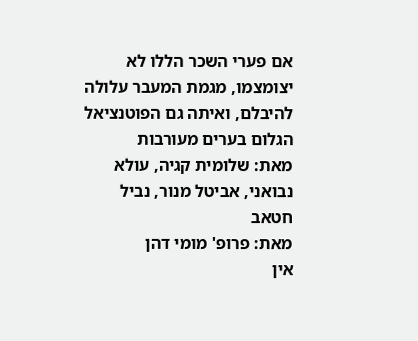אם פערי השכר הללו לא יצומצמו, מגמת המעבר עלולה להיבלם, ואיתה גם הפוטנציאל הגלום בערים מעורבות
מאת: שלומית קגיה, עולא נבואני, אביטל מנור, נביל חטאב
מאת: פרופ' מומי דהן
אין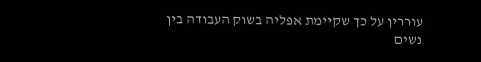עוררין על כך שקיימת אפליה בשוק העבודה בין נשים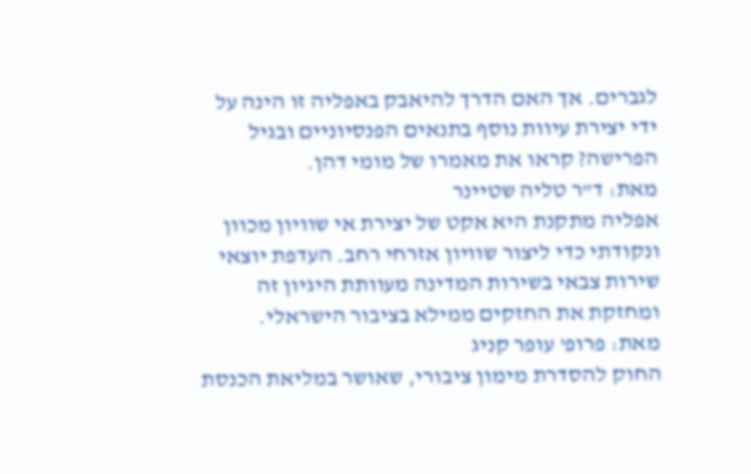לגברים. אך האם הדרך להיאבק באפליה זו הינה על ידי יצירת עיוות נוסף בתנאים הפנסיוניים ובגיל הפרישה? קראו את מאמרו של מומי דהן.
מאת: ד"ר טליה שטיינר
אפליה מתקנת היא אקט של יצירת אי שוויון מכוון ונקודתי כדי ליצור שוויון אזרחי רחב. העדפת יוצאי שירות צבאי בשירות המדינה מעוותת היגיון זה ומחזקת את החזקים ממילא בציבור הישראלי.
מאת: פרופ' עופר קניג
החוק להסדרת מימון ציבורי, שאושר במליאת הכנסת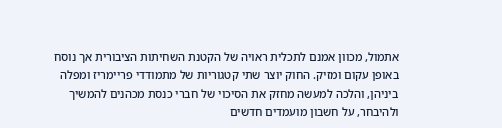אתמול, מכוון אמנם לתכלית ראויה של הקטנת השחיתות הציבורית אך נוסח באופן עקום ומזיק. החוק יוצר שתי קטגוריות של מתמודדי פריימריז ומפלה ביניהן, והלכה למעשה מחזק את הסיכוי של חברי כנסת מכהנים להמשיך ולהיבחר, על חשבון מועמדים חדשים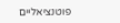פוטנציאליים